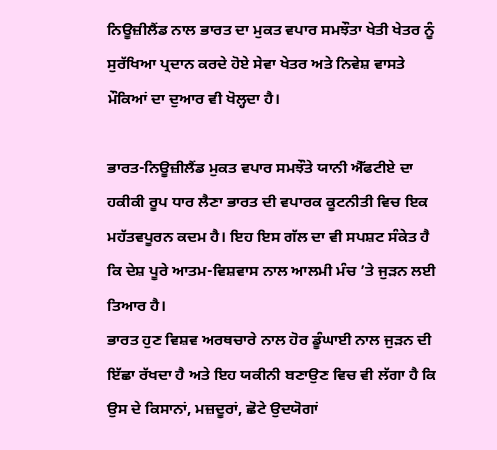ਨਿਊਜ਼ੀਲੈਂਡ ਨਾਲ ਭਾਰਤ ਦਾ ਮੁਕਤ ਵਪਾਰ ਸਮਝੌਤਾ ਖੇਤੀ ਖੇਤਰ ਨੂੰ ਸੁਰੱਖਿਆ ਪ੍ਰਦਾਨ ਕਰਦੇ ਹੋਏ ਸੇਵਾ ਖੇਤਰ ਅਤੇ ਨਿਵੇਸ਼ ਵਾਸਤੇ ਮੌਕਿਆਂ ਦਾ ਦੁਆਰ ਵੀ ਖੋਲ੍ਹਦਾ ਹੈ।

ਭਾਰਤ-ਨਿਊਜ਼ੀਲੈਂਡ ਮੁਕਤ ਵਪਾਰ ਸਮਝੌਤੇ ਯਾਨੀ ਐੱਫਟੀਏ ਦਾ ਹਕੀਕੀ ਰੂਪ ਧਾਰ ਲੈਣਾ ਭਾਰਤ ਦੀ ਵਪਾਰਕ ਕੂਟਨੀਤੀ ਵਿਚ ਇਕ ਮਹੱਤਵਪੂਰਨ ਕਦਮ ਹੈ। ਇਹ ਇਸ ਗੱਲ ਦਾ ਵੀ ਸਪਸ਼ਟ ਸੰਕੇਤ ਹੈ ਕਿ ਦੇਸ਼ ਪੂਰੇ ਆਤਮ-ਵਿਸ਼ਵਾਸ ਨਾਲ ਆਲਮੀ ਮੰਚ ’ਤੇ ਜੁੜਨ ਲਈ ਤਿਆਰ ਹੈ।
ਭਾਰਤ ਹੁਣ ਵਿਸ਼ਵ ਅਰਥਚਾਰੇ ਨਾਲ ਹੋਰ ਡੂੰਘਾਈ ਨਾਲ ਜੁੜਨ ਦੀ ਇੱਛਾ ਰੱਖਦਾ ਹੈ ਅਤੇ ਇਹ ਯਕੀਨੀ ਬਣਾਉਣ ਵਿਚ ਵੀ ਲੱਗਾ ਹੈ ਕਿ ਉਸ ਦੇ ਕਿਸਾਨਾਂ, ਮਜ਼ਦੂਰਾਂ, ਛੋਟੇ ਉਦਯੋਗਾਂ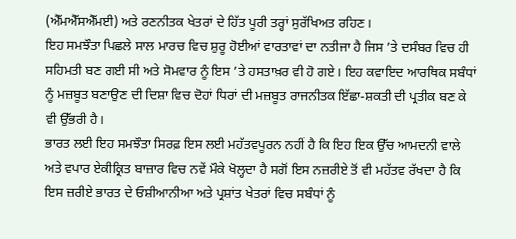(ਐੱਮਐੱਸਐੱਮਈ) ਅਤੇ ਰਣਨੀਤਕ ਖੇਤਰਾਂ ਦੇ ਹਿੱਤ ਪੂਰੀ ਤਰ੍ਹਾਂ ਸੁਰੱਖਿਅਤ ਰਹਿਣ।
ਇਹ ਸਮਝੌਤਾ ਪਿਛਲੇ ਸਾਲ ਮਾਰਚ ਵਿਚ ਸ਼ੁਰੂ ਹੋਈਆਂ ਵਾਰਤਾਵਾਂ ਦਾ ਨਤੀਜਾ ਹੈ ਜਿਸ ’ਤੇ ਦਸੰਬਰ ਵਿਚ ਹੀ ਸਹਿਮਤੀ ਬਣ ਗਈ ਸੀ ਅਤੇ ਸੋਮਵਾਰ ਨੂੰ ਇਸ ’ਤੇ ਹਸਤਾਖ਼ਰ ਵੀ ਹੋ ਗਏ। ਇਹ ਕਵਾਇਦ ਆਰਥਿਕ ਸਬੰਧਾਂ ਨੂੰ ਮਜ਼ਬੂਤ ਬਣਾਉਣ ਦੀ ਦਿਸ਼ਾ ਵਿਚ ਦੋਹਾਂ ਧਿਰਾਂ ਦੀ ਮਜ਼ਬੂਤ ਰਾਜਨੀਤਕ ਇੱਛਾ-ਸ਼ਕਤੀ ਦੀ ਪ੍ਰਤੀਕ ਬਣ ਕੇ ਵੀ ਉੱਭਰੀ ਹੈ।
ਭਾਰਤ ਲਈ ਇਹ ਸਮਝੌਤਾ ਸਿਰਫ਼ ਇਸ ਲਈ ਮਹੱਤਵਪੂਰਨ ਨਹੀਂ ਹੈ ਕਿ ਇਹ ਇਕ ਉੱਚ ਆਮਦਨੀ ਵਾਲੇ ਅਤੇ ਵਪਾਰ ਏਕੀਕ੍ਰਿਤ ਬਾਜ਼ਾਰ ਵਿਚ ਨਵੇਂ ਮੌਕੇ ਖੋਲ੍ਹਦਾ ਹੈ ਸਗੋਂ ਇਸ ਨਜ਼ਰੀਏ ਤੋਂ ਵੀ ਮਹੱਤਵ ਰੱਖਦਾ ਹੈ ਕਿ ਇਸ ਜ਼ਰੀਏ ਭਾਰਤ ਦੇ ਓਸ਼ੀਆਨੀਆ ਅਤੇ ਪ੍ਰਸ਼ਾਂਤ ਖੇਤਰਾਂ ਵਿਚ ਸਬੰਧਾਂ ਨੂੰ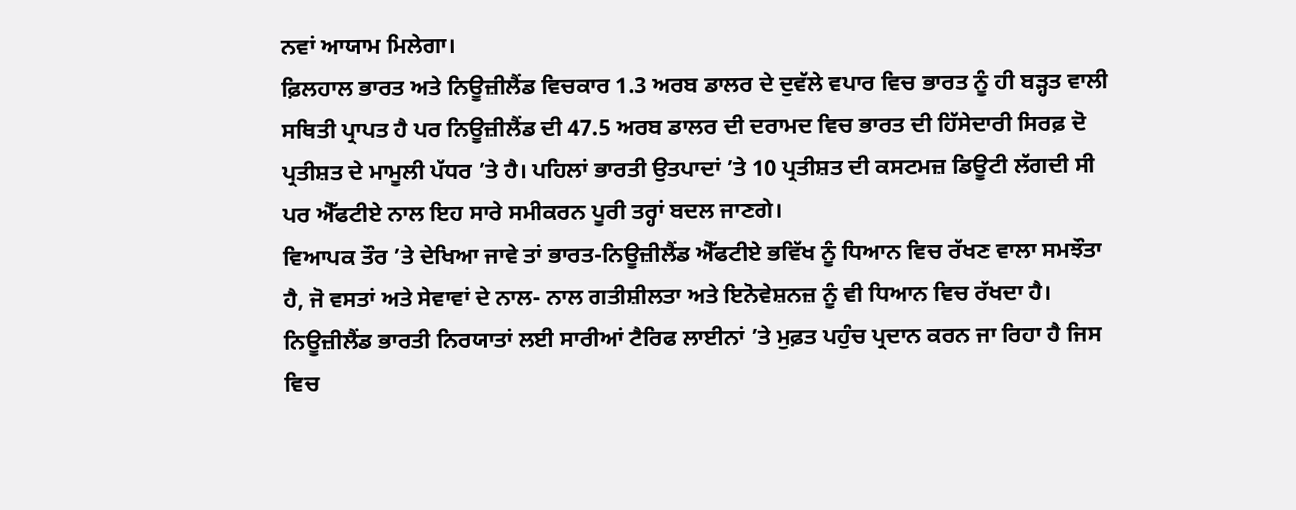ਨਵਾਂ ਆਯਾਮ ਮਿਲੇਗਾ।
ਫ਼ਿਲਹਾਲ ਭਾਰਤ ਅਤੇ ਨਿਊਜ਼ੀਲੈਂਡ ਵਿਚਕਾਰ 1.3 ਅਰਬ ਡਾਲਰ ਦੇ ਦੁਵੱਲੇ ਵਪਾਰ ਵਿਚ ਭਾਰਤ ਨੂੰ ਹੀ ਬੜ੍ਹਤ ਵਾਲੀ ਸਥਿਤੀ ਪ੍ਰਾਪਤ ਹੈ ਪਰ ਨਿਊਜ਼ੀਲੈਂਡ ਦੀ 47.5 ਅਰਬ ਡਾਲਰ ਦੀ ਦਰਾਮਦ ਵਿਚ ਭਾਰਤ ਦੀ ਹਿੱਸੇਦਾਰੀ ਸਿਰਫ਼ ਦੋ ਪ੍ਰਤੀਸ਼ਤ ਦੇ ਮਾਮੂਲੀ ਪੱਧਰ ’ਤੇ ਹੈ। ਪਹਿਲਾਂ ਭਾਰਤੀ ਉਤਪਾਦਾਂ ’ਤੇ 10 ਪ੍ਰਤੀਸ਼ਤ ਦੀ ਕਸਟਮਜ਼ ਡਿਊਟੀ ਲੱਗਦੀ ਸੀ ਪਰ ਐੱਫਟੀਏ ਨਾਲ ਇਹ ਸਾਰੇ ਸਮੀਕਰਨ ਪੂਰੀ ਤਰ੍ਹਾਂ ਬਦਲ ਜਾਣਗੇ।
ਵਿਆਪਕ ਤੌਰ ’ਤੇ ਦੇਖਿਆ ਜਾਵੇ ਤਾਂ ਭਾਰਤ-ਨਿਊਜ਼ੀਲੈਂਡ ਐੱਫਟੀਏ ਭਵਿੱਖ ਨੂੰ ਧਿਆਨ ਵਿਚ ਰੱਖਣ ਵਾਲਾ ਸਮਝੌਤਾ ਹੈ, ਜੋ ਵਸਤਾਂ ਅਤੇ ਸੇਵਾਵਾਂ ਦੇ ਨਾਲ- ਨਾਲ ਗਤੀਸ਼ੀਲਤਾ ਅਤੇ ਇਨੋਵੇਸ਼ਨਜ਼ ਨੂੰ ਵੀ ਧਿਆਨ ਵਿਚ ਰੱਖਦਾ ਹੈ। ਨਿਊਜ਼ੀਲੈਂਡ ਭਾਰਤੀ ਨਿਰਯਾਤਾਂ ਲਈ ਸਾਰੀਆਂ ਟੈਰਿਫ ਲਾਈਨਾਂ ’ਤੇ ਮੁਫ਼ਤ ਪਹੁੰਚ ਪ੍ਰਦਾਨ ਕਰਨ ਜਾ ਰਿਹਾ ਹੈ ਜਿਸ ਵਿਚ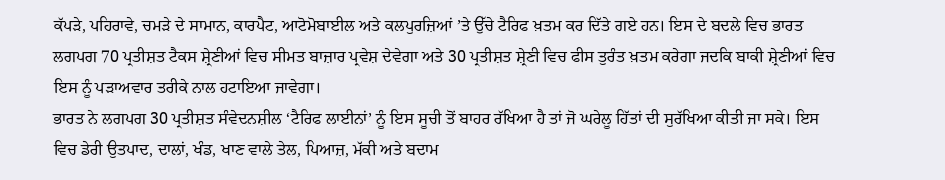ਕੱਪੜੇ, ਪਹਿਰਾਵੇ, ਚਮੜੇ ਦੇ ਸਾਮਾਨ, ਕਾਰਪੈਟ, ਆਟੋਮੋਬਾਈਲ ਅਤੇ ਕਲਪੁਰਜ਼ਿਆਂ ’ਤੇ ਉੱਚੇ ਟੈਰਿਫ ਖ਼ਤਮ ਕਰ ਦਿੱਤੇ ਗਏ ਹਨ। ਇਸ ਦੇ ਬਦਲੇ ਵਿਚ ਭਾਰਤ ਲਗਪਗ 70 ਪ੍ਰਤੀਸ਼ਤ ਟੈਕਸ ਸ਼੍ਰੇਣੀਆਂ ਵਿਚ ਸੀਮਤ ਬਾਜ਼ਾਰ ਪ੍ਰਵੇਸ਼ ਦੇਵੇਗਾ ਅਤੇ 30 ਪ੍ਰਤੀਸ਼ਤ ਸ਼੍ਰੇਣੀ ਵਿਚ ਫੀਸ ਤੁਰੰਤ ਖ਼ਤਮ ਕਰੇਗਾ ਜਦਕਿ ਬਾਕੀ ਸ਼੍ਰੇਣੀਆਂ ਵਿਚ ਇਸ ਨੂੰ ਪੜਾਅਵਾਰ ਤਰੀਕੇ ਨਾਲ ਹਟਾਇਆ ਜਾਵੇਗਾ।
ਭਾਰਤ ਨੇ ਲਗਪਗ 30 ਪ੍ਰਤੀਸ਼ਤ ਸੰਵੇਦਨਸ਼ੀਲ ‘ਟੈਰਿਫ ਲਾਈਨਾਂ’ ਨੂੰ ਇਸ ਸੂਚੀ ਤੋਂ ਬਾਹਰ ਰੱਖਿਆ ਹੈ ਤਾਂ ਜੋ ਘਰੇਲੂ ਹਿੱਤਾਂ ਦੀ ਸੁਰੱਖਿਆ ਕੀਤੀ ਜਾ ਸਕੇ। ਇਸ ਵਿਚ ਡੇਰੀ ਉਤਪਾਦ, ਦਾਲਾਂ, ਖੰਡ, ਖਾਣ ਵਾਲੇ ਤੇਲ, ਪਿਆਜ਼, ਮੱਕੀ ਅਤੇ ਬਦਾਮ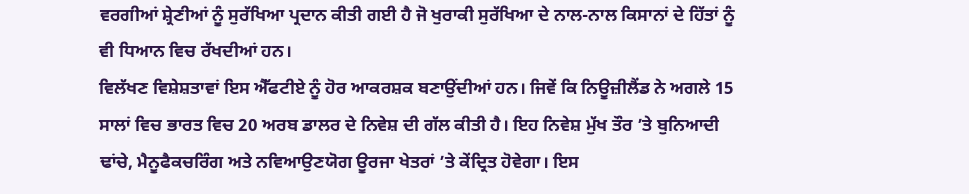ਵਰਗੀਆਂ ਸ਼੍ਰੇਣੀਆਂ ਨੂੰ ਸੁਰੱਖਿਆ ਪ੍ਰਦਾਨ ਕੀਤੀ ਗਈ ਹੈ ਜੋ ਖੁਰਾਕੀ ਸੁਰੱਖਿਆ ਦੇ ਨਾਲ-ਨਾਲ ਕਿਸਾਨਾਂ ਦੇ ਹਿੱਤਾਂ ਨੂੰ ਵੀ ਧਿਆਨ ਵਿਚ ਰੱਖਦੀਆਂ ਹਨ।
ਵਿਲੱਖਣ ਵਿਸ਼ੇਸ਼ਤਾਵਾਂ ਇਸ ਐੱਫਟੀਏ ਨੂੰ ਹੋਰ ਆਕਰਸ਼ਕ ਬਣਾਉਂਦੀਆਂ ਹਨ। ਜਿਵੇਂ ਕਿ ਨਿਊਜ਼ੀਲੈਂਡ ਨੇ ਅਗਲੇ 15 ਸਾਲਾਂ ਵਿਚ ਭਾਰਤ ਵਿਚ 20 ਅਰਬ ਡਾਲਰ ਦੇ ਨਿਵੇਸ਼ ਦੀ ਗੱਲ ਕੀਤੀ ਹੈ। ਇਹ ਨਿਵੇਸ਼ ਮੁੱਖ ਤੌਰ ’ਤੇ ਬੁਨਿਆਦੀ ਢਾਂਚੇ, ਮੈਨੂਫੈਕਚਰਿੰਗ ਅਤੇ ਨਵਿਆਉਣਯੋਗ ਊਰਜਾ ਖੇਤਰਾਂ ’ਤੇ ਕੇਂਦ੍ਰਿਤ ਹੋਵੇਗਾ। ਇਸ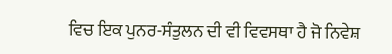ਵਿਚ ਇਕ ਪੁਨਰ-ਸੰਤੁਲਨ ਦੀ ਵੀ ਵਿਵਸਥਾ ਹੈ ਜੋ ਨਿਵੇਸ਼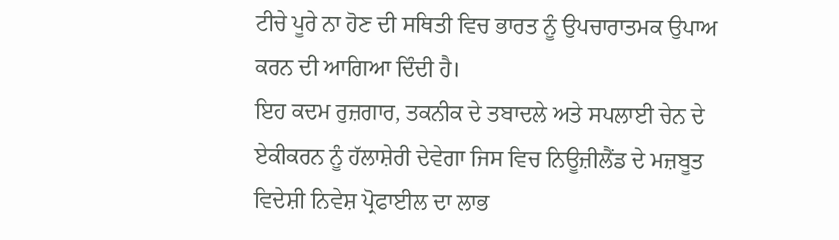ਟੀਚੇ ਪੂਰੇ ਨਾ ਹੋਣ ਦੀ ਸਥਿਤੀ ਵਿਚ ਭਾਰਤ ਨੂੰ ਉਪਚਾਰਾਤਮਕ ਉਪਾਅ ਕਰਨ ਦੀ ਆਗਿਆ ਦਿੰਦੀ ਹੈ।
ਇਹ ਕਦਮ ਰੁਜ਼ਗਾਰ, ਤਕਨੀਕ ਦੇ ਤਬਾਦਲੇ ਅਤੇ ਸਪਲਾਈ ਚੇਨ ਦੇ ਏਕੀਕਰਨ ਨੂੰ ਹੱਲਾਸ਼ੇਰੀ ਦੇਵੇਗਾ ਜਿਸ ਵਿਚ ਨਿਊਜ਼ੀਲੈਂਡ ਦੇ ਮਜ਼ਬੂਤ ਵਿਦੇਸ਼ੀ ਨਿਵੇਸ਼ ਪ੍ਰੋਫਾਈਲ ਦਾ ਲਾਭ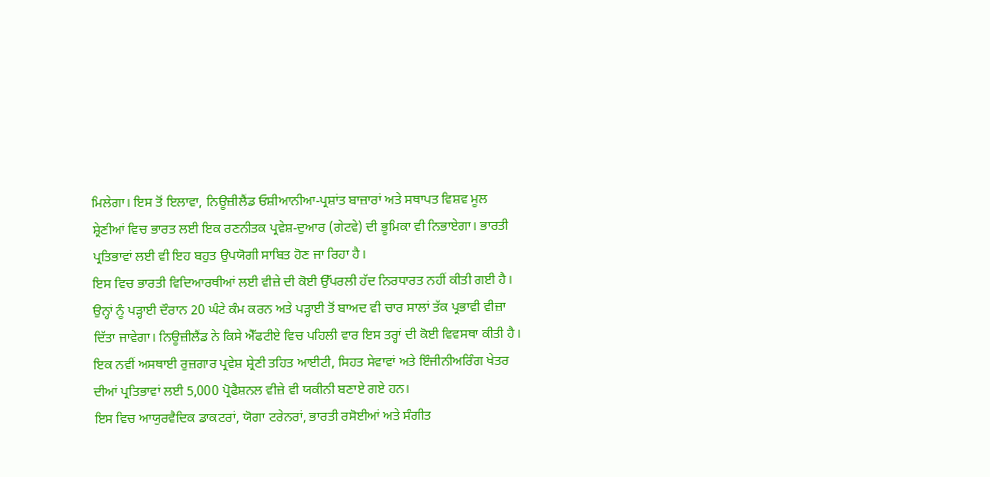ਮਿਲੇਗਾ। ਇਸ ਤੋਂ ਇਲਾਵਾ, ਨਿਊਜ਼ੀਲੈਂਡ ਓਸ਼ੀਆਨੀਆ-ਪ੍ਰਸ਼ਾਂਤ ਬਾਜ਼ਾਰਾਂ ਅਤੇ ਸਥਾਪਤ ਵਿਸ਼ਵ ਮੂਲ ਸ਼੍ਰੇਣੀਆਂ ਵਿਚ ਭਾਰਤ ਲਈ ਇਕ ਰਣਨੀਤਕ ਪ੍ਰਵੇਸ਼-ਦੁਆਰ (ਗੇਟਵੇ) ਦੀ ਭੂਮਿਕਾ ਵੀ ਨਿਭਾਏਗਾ। ਭਾਰਤੀ ਪ੍ਰਤਿਭਾਵਾਂ ਲਈ ਵੀ ਇਹ ਬਹੁਤ ਉਪਯੋਗੀ ਸਾਬਿਤ ਹੋਣ ਜਾ ਰਿਹਾ ਹੈ।
ਇਸ ਵਿਚ ਭਾਰਤੀ ਵਿਦਿਆਰਥੀਆਂ ਲਈ ਵੀਜ਼ੇ ਦੀ ਕੋਈ ਉੱਪਰਲੀ ਹੱਦ ਨਿਰਧਾਰਤ ਨਹੀਂ ਕੀਤੀ ਗਈ ਹੈ। ਉਨ੍ਹਾਂ ਨੂੰ ਪੜ੍ਹਾਈ ਦੌਰਾਨ 20 ਘੰਟੇ ਕੰਮ ਕਰਨ ਅਤੇ ਪੜ੍ਹਾਈ ਤੋਂ ਬਾਅਦ ਵੀ ਚਾਰ ਸਾਲਾਂ ਤੱਕ ਪ੍ਰਭਾਵੀ ਵੀਜ਼ਾ ਦਿੱਤਾ ਜਾਵੇਗਾ। ਨਿਊਜ਼ੀਲੈਂਡ ਨੇ ਕਿਸੇ ਐੱਫਟੀਏ ਵਿਚ ਪਹਿਲੀ ਵਾਰ ਇਸ ਤਰ੍ਹਾਂ ਦੀ ਕੋਈ ਵਿਵਸਥਾ ਕੀਤੀ ਹੈ। ਇਕ ਨਵੀਂ ਅਸਥਾਈ ਰੁਜ਼ਗਾਰ ਪ੍ਰਵੇਸ਼ ਸ਼੍ਰੇਣੀ ਤਹਿਤ ਆਈਟੀ, ਸਿਹਤ ਸੇਵਾਵਾਂ ਅਤੇ ਇੰਜੀਨੀਅਰਿੰਗ ਖੇਤਰ ਦੀਆਂ ਪ੍ਰਤਿਭਾਵਾਂ ਲਈ 5,000 ਪ੍ਰੋਫੈਸ਼ਨਲ ਵੀਜ਼ੇ ਵੀ ਯਕੀਨੀ ਬਣਾਏ ਗਏ ਹਨ।
ਇਸ ਵਿਚ ਆਯੁਰਵੈਦਿਕ ਡਾਕਟਰਾਂ, ਯੋਗਾ ਟਰੇਨਰਾਂ, ਭਾਰਤੀ ਰਸੋਈਆਂ ਅਤੇ ਸੰਗੀਤ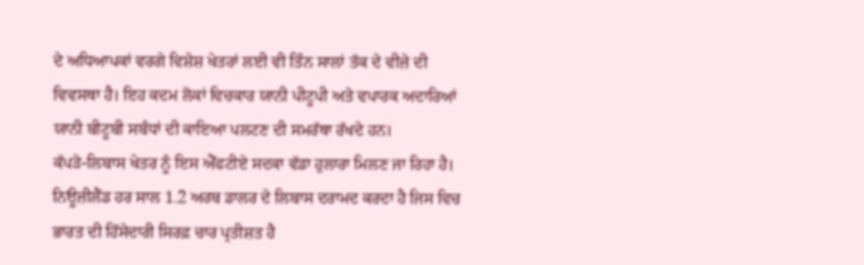ਦੇ ਅਧਿਆਪਕਾਂ ਵਰਗੇ ਵਿਸ਼ੇਸ਼ ਖੇਤਰਾਂ ਲਈ ਵੀ ਤਿੰਨ ਸਾਲਾਂ ਤੱਕ ਦੇ ਵੀਜ਼ੇ ਦੀ ਵਿਵਸਥਾ ਹੈ। ਇਹ ਕਦਮ ਲੋਕਾਂ ਵਿਚਕਾਰ ਯਾਨੀ ਪੀਟੂਪੀ ਅਤੇ ਵਪਾਰਕ ਅਦਾਰਿਆਂ ਯਾਨੀ ਬੀਟੂਬੀ ਸਬੰਧਾਂ ਦੀ ਕਾਇਆ ਪਲਟਣ ਦੀ ਸਮਰੱਥਾ ਰੱਖਦੇ ਹਨ।
ਕੱਪੜੇ-ਲਿਬਾਸ ਖੇਤਰ ਨੂੰ ਇਸ ਐੱਫਟੀਏ ਸਦਕਾ ਵੱਡਾ ਹੁਲਾਰਾ ਮਿਲਣ ਜਾ ਰਿਹਾ ਹੈ। ਨਿਊਜ਼ੀਲੈਂਡ ਹਰ ਸਾਲ 1.2 ਅਰਬ ਡਾਲਰ ਦੇ ਲਿਬਾਸ ਦਰਾਮਦ ਕਰਦਾ ਹੈ ਜਿਸ ਵਿਚ ਭਾਰਤ ਦੀ ਹਿੱਸੇਦਾਰੀ ਸਿਰਫ਼ ਚਾਰ ਪ੍ਰਤੀਸ਼ਤ ਹੈ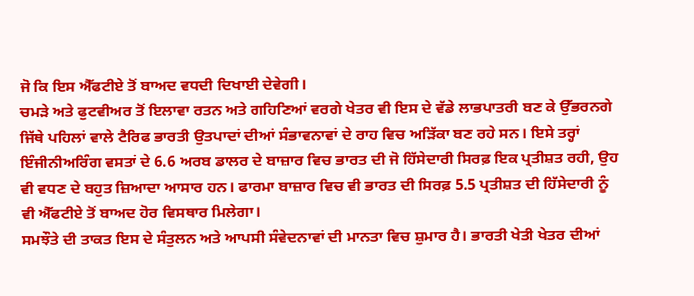ਜੋ ਕਿ ਇਸ ਐੱਫਟੀਏ ਤੋਂ ਬਾਅਦ ਵਧਦੀ ਦਿਖਾਈ ਦੇਵੇਗੀ।
ਚਮੜੇ ਅਤੇ ਫੁਟਵੀਅਰ ਤੋਂ ਇਲਾਵਾ ਰਤਨ ਅਤੇ ਗਹਿਣਿਆਂ ਵਰਗੇ ਖੇਤਰ ਵੀ ਇਸ ਦੇ ਵੱਡੇ ਲਾਭਪਾਤਰੀ ਬਣ ਕੇ ਉੱਭਰਨਗੇ ਜਿੱਥੇ ਪਹਿਲਾਂ ਵਾਲੇ ਟੈਰਿਫ ਭਾਰਤੀ ਉਤਪਾਦਾਂ ਦੀਆਂ ਸੰਭਾਵਨਾਵਾਂ ਦੇ ਰਾਹ ਵਿਚ ਅੜਿੱਕਾ ਬਣ ਰਹੇ ਸਨ। ਇਸੇ ਤਰ੍ਹਾਂ ਇੰਜੀਨੀਅਰਿੰਗ ਵਸਤਾਂ ਦੇ 6.6 ਅਰਬ ਡਾਲਰ ਦੇ ਬਾਜ਼ਾਰ ਵਿਚ ਭਾਰਤ ਦੀ ਜੋ ਹਿੱਸੇਦਾਰੀ ਸਿਰਫ਼ ਇਕ ਪ੍ਰਤੀਸ਼ਤ ਰਹੀ, ਉਹ ਵੀ ਵਧਣ ਦੇ ਬਹੁਤ ਜ਼ਿਆਦਾ ਆਸਾਰ ਹਨ। ਫਾਰਮਾ ਬਾਜ਼ਾਰ ਵਿਚ ਵੀ ਭਾਰਤ ਦੀ ਸਿਰਫ਼ 5.5 ਪ੍ਰਤੀਸ਼ਤ ਦੀ ਹਿੱਸੇਦਾਰੀ ਨੂੰ ਵੀ ਐੱਫਟੀਏ ਤੋਂ ਬਾਅਦ ਹੋਰ ਵਿਸਥਾਰ ਮਿਲੇਗਾ।
ਸਮਝੌਤੇ ਦੀ ਤਾਕਤ ਇਸ ਦੇ ਸੰਤੁਲਨ ਅਤੇ ਆਪਸੀ ਸੰਵੇਦਨਾਵਾਂ ਦੀ ਮਾਨਤਾ ਵਿਚ ਸ਼ੁਮਾਰ ਹੈ। ਭਾਰਤੀ ਖੇਤੀ ਖੇਤਰ ਦੀਆਂ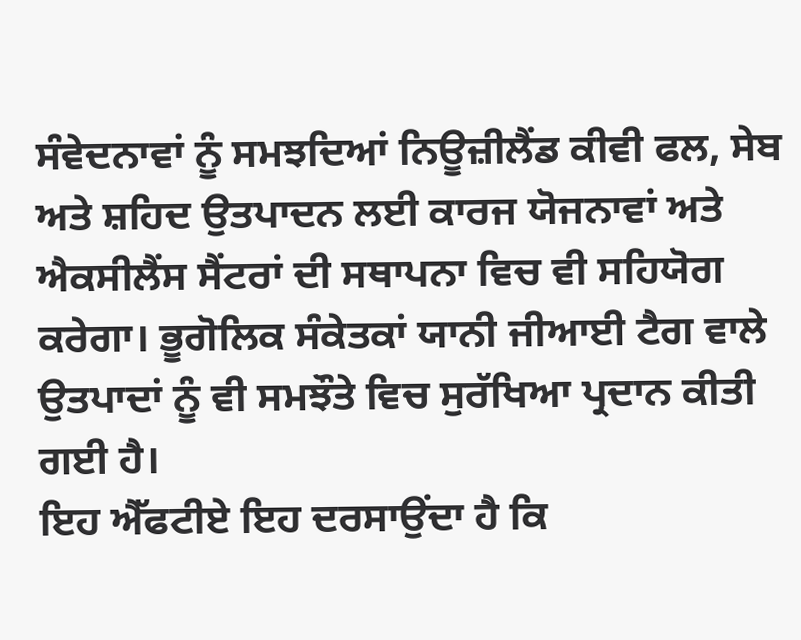ਸੰਵੇਦਨਾਵਾਂ ਨੂੰ ਸਮਝਦਿਆਂ ਨਿਊਜ਼ੀਲੈਂਡ ਕੀਵੀ ਫਲ, ਸੇਬ ਅਤੇ ਸ਼ਹਿਦ ਉਤਪਾਦਨ ਲਈ ਕਾਰਜ ਯੋਜਨਾਵਾਂ ਅਤੇ ਐਕਸੀਲੈਂਸ ਸੈਂਟਰਾਂ ਦੀ ਸਥਾਪਨਾ ਵਿਚ ਵੀ ਸਹਿਯੋਗ ਕਰੇਗਾ। ਭੂਗੋਲਿਕ ਸੰਕੇਤਕਾਂ ਯਾਨੀ ਜੀਆਈ ਟੈਗ ਵਾਲੇ ਉਤਪਾਦਾਂ ਨੂੰ ਵੀ ਸਮਝੌਤੇ ਵਿਚ ਸੁਰੱਖਿਆ ਪ੍ਰਦਾਨ ਕੀਤੀ ਗਈ ਹੈ।
ਇਹ ਐੱਫਟੀਏ ਇਹ ਦਰਸਾਉਂਦਾ ਹੈ ਕਿ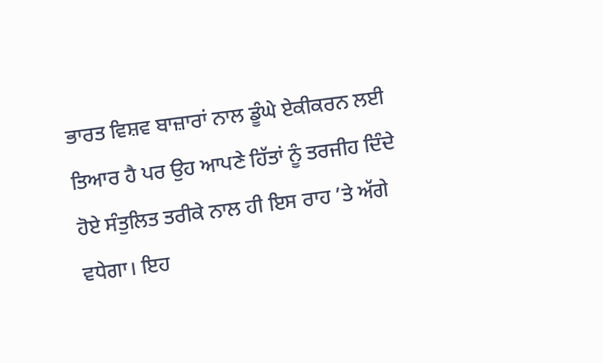ਭਾਰਤ ਵਿਸ਼ਵ ਬਾਜ਼ਾਰਾਂ ਨਾਲ ਡੂੰਘੇ ਏਕੀਕਰਨ ਲਈ ਤਿਆਰ ਹੈ ਪਰ ਉਹ ਆਪਣੇ ਹਿੱਤਾਂ ਨੂੰ ਤਰਜੀਹ ਦਿੰਦੇ ਹੋਏ ਸੰਤੁਲਿਤ ਤਰੀਕੇ ਨਾਲ ਹੀ ਇਸ ਰਾਹ ’ਤੇ ਅੱਗੇ ਵਧੇਗਾ। ਇਹ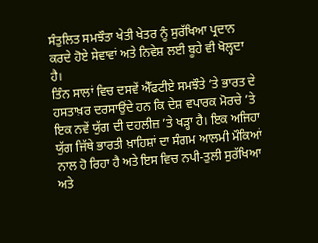ਸੰਤੁਲਿਤ ਸਮਝੌਤਾ ਖੇਤੀ ਖੇਤਰ ਨੂੰ ਸੁਰੱਖਿਆ ਪ੍ਰਦਾਨ ਕਰਦੇ ਹੋਏ ਸੇਵਾਵਾਂ ਅਤੇ ਨਿਵੇਸ਼ ਲਈ ਬੂਹੇ ਵੀ ਖੋਲ੍ਹਦਾ ਹੈ।
ਤਿੰਨ ਸਾਲਾਂ ਵਿਚ ਦਸਵੇਂ ਐੱਫਟੀਏ ਸਮਝੌਤੇ ’ਤੇ ਭਾਰਤ ਦੇ ਹਸਤਾਖ਼ਰ ਦਰਸਾਉਂਦੇ ਹਨ ਕਿ ਦੇਸ਼ ਵਪਾਰਕ ਮੋਰਚੇ ’ਤੇ ਇਕ ਨਵੇਂ ਯੁੱਗ ਦੀ ਦਹਲੀਜ਼ ’ਤੇ ਖੜ੍ਹਾ ਹੈ। ਇਕ ਅਜਿਹਾ ਯੁੱਗ ਜਿੱਥੇ ਭਾਰਤੀ ਖ਼ਾਹਿਸ਼ਾਂ ਦਾ ਸੰਗਮ ਆਲਮੀ ਮੌਕਿਆਂ ਨਾਲ ਹੋ ਰਿਹਾ ਹੈ ਅਤੇ ਇਸ ਵਿਚ ਨਪੀ-ਤੁਲੀ ਸੁਰੱਖਿਆ ਅਤੇ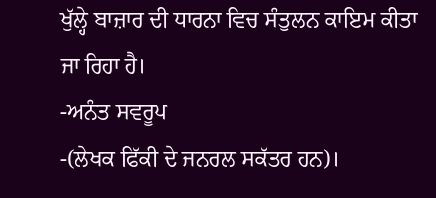ਖੁੱਲ੍ਹੇ ਬਾਜ਼ਾਰ ਦੀ ਧਾਰਨਾ ਵਿਚ ਸੰਤੁਲਨ ਕਾਇਮ ਕੀਤਾ ਜਾ ਰਿਹਾ ਹੈ।
-ਅਨੰਤ ਸਵਰੂਪ
-(ਲੇਖਕ ਫਿੱਕੀ ਦੇ ਜਨਰਲ ਸਕੱਤਰ ਹਨ)।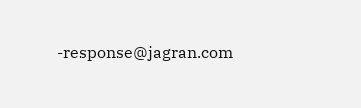-response@jagran.com